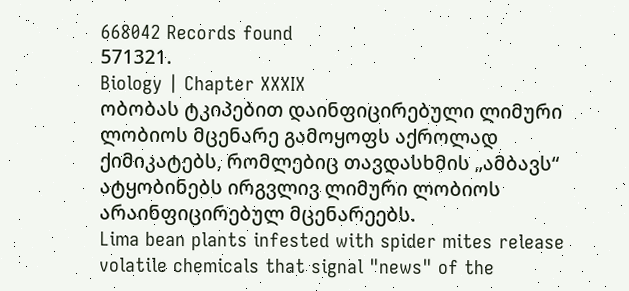668042 Records found
571321.
Biology | Chapter XXXIX
ობობას ტკიპებით დაინფიცირებული ლიმური ლობიოს მცენარე გამოყოფს აქროლად ქიმიკატებს, რომლებიც თავდასხმის „ამბავს“ ატყობინებს ირგვლივ ლიმური ლობიოს არაინფიცირებულ მცენარეებს.
Lima bean plants infested with spider mites release volatile chemicals that signal "news" of the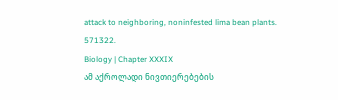attack to neighboring, noninfested lima bean plants.
571322.
Biology | Chapter XXXIX
ამ აქროლადი ნივთიერებების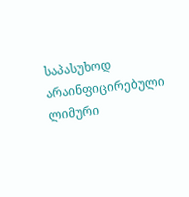საპასუხოდ არაინფიცირებული ლიმური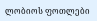ლობიოს ფოთლები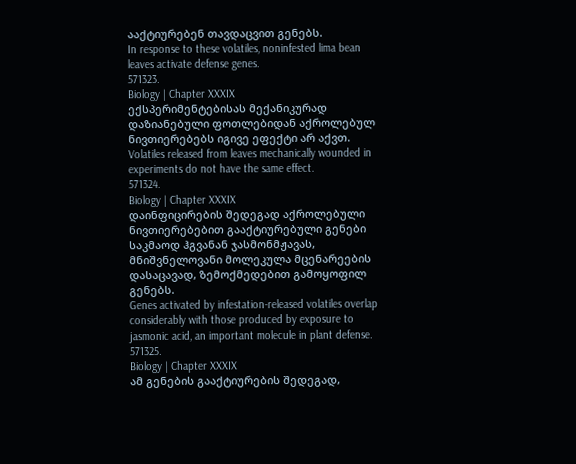ააქტიურებენ თავდაცვით გენებს.
In response to these volatiles, noninfested lima bean leaves activate defense genes.
571323.
Biology | Chapter XXXIX
ექსპერიმენტებისას მექანიკურად დაზიანებული ფოთლებიდან აქროლებულ ნივთიერებებს იგივე ეფექტი არ აქვთ.
Volatiles released from leaves mechanically wounded in experiments do not have the same effect.
571324.
Biology | Chapter XXXIX
დაინფიცირების შედეგად აქროლებული ნივთიერებებით გააქტიურებული გენები საკმაოდ ჰგვანან ჯასმონმჟავას, მნიშვნელოვანი მოლეკულა მცენარეების დასაცავად, ზემოქმედებით გამოყოფილ გენებს.
Genes activated by infestation-released volatiles overlap considerably with those produced by exposure to jasmonic acid, an important molecule in plant defense.
571325.
Biology | Chapter XXXIX
ამ გენების გააქტიურების შედეგად,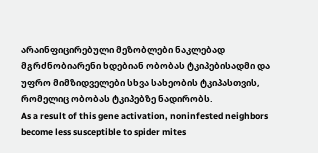არაინფიცირებული მეზობლები ნაკლებად მგრძნობიარენი ხდებიან ობობას ტკიპებისადმი და უფრო მიმზიდველები სხვა სახეობის ტკიპასთვის, რომელიც ობობას ტკიპებზე ნადირობს.
As a result of this gene activation, noninfested neighbors become less susceptible to spider mites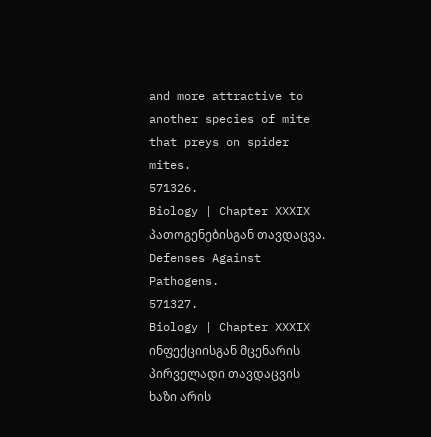and more attractive to another species of mite that preys on spider mites.
571326.
Biology | Chapter XXXIX
პათოგენებისგან თავდაცვა.
Defenses Against Pathogens.
571327.
Biology | Chapter XXXIX
ინფექციისგან მცენარის პირველადი თავდაცვის ხაზი არის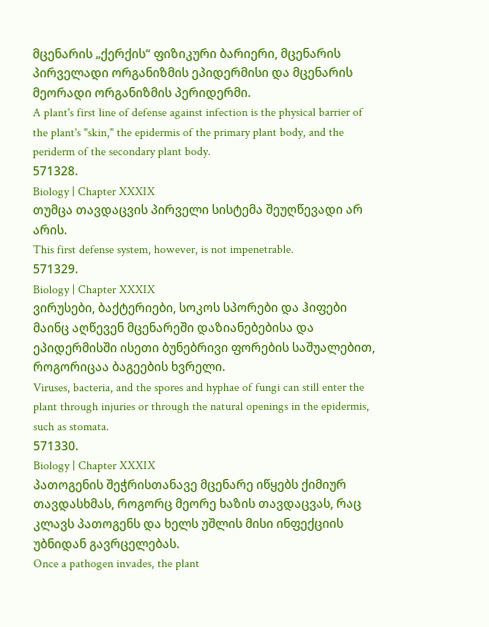მცენარის „ქერქის“ ფიზიკური ბარიერი, მცენარის პირველადი ორგანიზმის ეპიდერმისი და მცენარის მეორადი ორგანიზმის პერიდერმი.
A plant's first line of defense against infection is the physical barrier of the plant's "skin," the epidermis of the primary plant body, and the periderm of the secondary plant body.
571328.
Biology | Chapter XXXIX
თუმცა თავდაცვის პირველი სისტემა შეუღწევადი არ არის.
This first defense system, however, is not impenetrable.
571329.
Biology | Chapter XXXIX
ვირუსები, ბაქტერიები, სოკოს სპორები და ჰიფები მაინც აღწევენ მცენარეში დაზიანებებისა და ეპიდერმისში ისეთი ბუნებრივი ფორების საშუალებით, როგორიცაა ბაგეების ხვრელი.
Viruses, bacteria, and the spores and hyphae of fungi can still enter the plant through injuries or through the natural openings in the epidermis, such as stomata.
571330.
Biology | Chapter XXXIX
პათოგენის შეჭრისთანავე მცენარე იწყებს ქიმიურ თავდასხმას, როგორც მეორე ხაზის თავდაცვას, რაც კლავს პათოგენს და ხელს უშლის მისი ინფექციის უბნიდან გავრცელებას.
Once a pathogen invades, the plant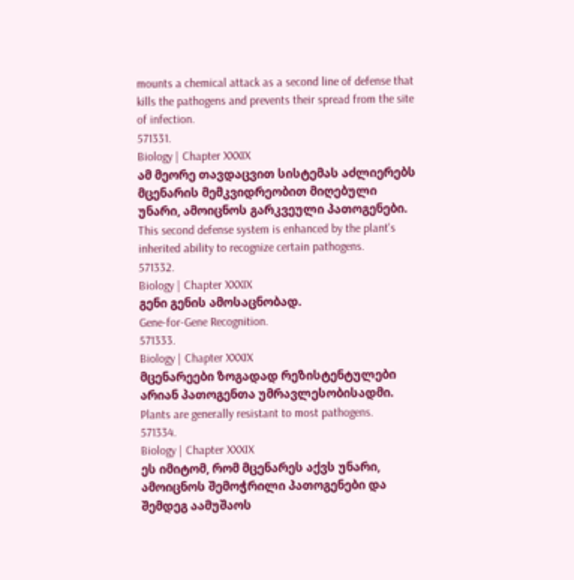mounts a chemical attack as a second line of defense that kills the pathogens and prevents their spread from the site of infection.
571331.
Biology | Chapter XXXIX
ამ მეორე თავდაცვით სისტემას აძლიერებს მცენარის მემკვიდრეობით მიღებული უნარი, ამოიცნოს გარკვეული პათოგენები.
This second defense system is enhanced by the plant's inherited ability to recognize certain pathogens.
571332.
Biology | Chapter XXXIX
გენი გენის ამოსაცნობად.
Gene-for-Gene Recognition.
571333.
Biology | Chapter XXXIX
მცენარეები ზოგადად რეზისტენტულები არიან პათოგენთა უმრავლესობისადმი.
Plants are generally resistant to most pathogens.
571334.
Biology | Chapter XXXIX
ეს იმიტომ, რომ მცენარეს აქვს უნარი, ამოიცნოს შემოჭრილი პათოგენები და შემდეგ აამუშაოს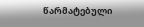წარმატებული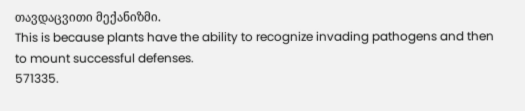თავდაცვითი მექანიზმი.
This is because plants have the ability to recognize invading pathogens and then to mount successful defenses.
571335.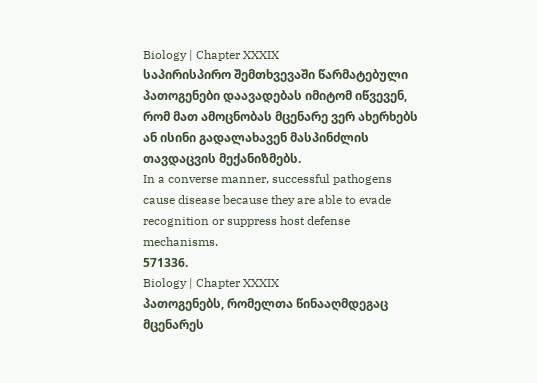Biology | Chapter XXXIX
საპირისპირო შემთხვევაში წარმატებული პათოგენები დაავადებას იმიტომ იწვევენ, რომ მათ ამოცნობას მცენარე ვერ ახერხებს ან ისინი გადალახავენ მასპინძლის თავდაცვის მექანიზმებს.
In a converse manner, successful pathogens cause disease because they are able to evade recognition or suppress host defense mechanisms.
571336.
Biology | Chapter XXXIX
პათოგენებს, რომელთა წინააღმდეგაც მცენარეს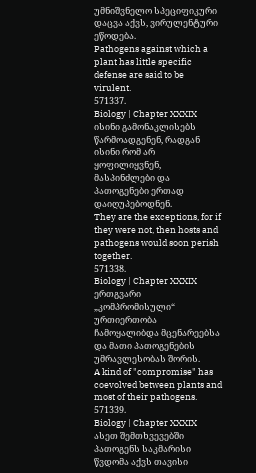უმნიშვნელო სპეციფიკური დაცვა აქვს, ვირულენტური ეწოდება.
Pathogens against which a plant has little specific defense are said to be virulent.
571337.
Biology | Chapter XXXIX
ისინი გამონაკლისებს წარმოადგენენ, რადგან ისინი რომ არ ყოფილიყვნენ, მასპინძლები და პათოგენები ერთად დაიღუპებოდნენ.
They are the exceptions, for if they were not, then hosts and pathogens would soon perish together.
571338.
Biology | Chapter XXXIX
ერთგვარი „კომპრომისული“ ურთიერთობა ჩამოყალიბდა მცენარეებსა და მათი პათოგენების უმრავლესობას შორის.
A kind of "compromise" has coevolved between plants and most of their pathogens.
571339.
Biology | Chapter XXXIX
ასეთ შემთხვევებში პათოგენს საკმარისი წვდომა აქვს თავისი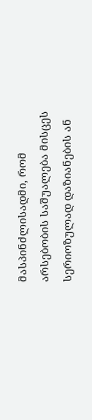მასპინძლისადმი, რომ არსებობის საშუალება მისცეს სერიოზულად დაზიანების ან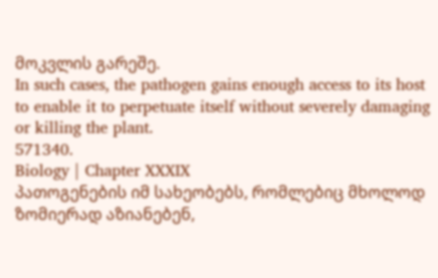მოკვლის გარეშე.
In such cases, the pathogen gains enough access to its host to enable it to perpetuate itself without severely damaging or killing the plant.
571340.
Biology | Chapter XXXIX
პათოგენების იმ სახეობებს, რომლებიც მხოლოდ ზომიერად აზიანებენ,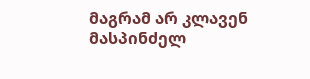მაგრამ არ კლავენ მასპინძელ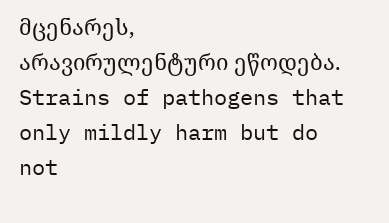მცენარეს, არავირულენტური ეწოდება.
Strains of pathogens that only mildly harm but do not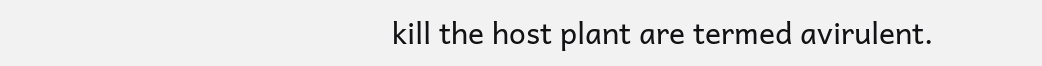kill the host plant are termed avirulent.